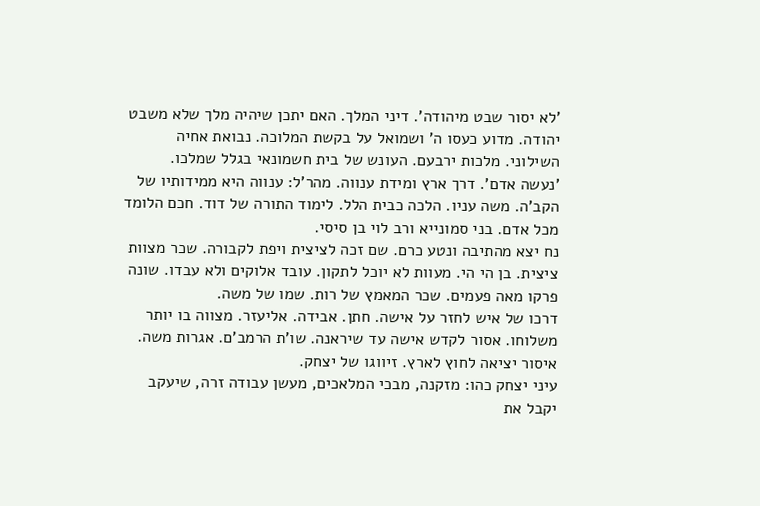'לא יסור שבט מיהודה'. דיני המלך. האם יתכן שיהיה מלך שלא משבט יהודה. מדוע כעסו ה' ושמואל על בקשת המלוכה. נבואת אחיה השילוני. מלכות ירבעם. העונש של בית חשמונאי בגלל שמלכו.
'נעשה אדם'. דרך ארץ ומידת ענווה. מהר'ל: ענווה היא ממידותיו של הקב'ה. משה עניו. הלכה כבית הלל. לימוד התורה של דוד. חכם הלומד מכל אדם. בני סמונייא ורב לוי בן סיסי.
נח יצא מהתיבה ונטע כרם. שם זכה לציצית ויפת לקבורה. שכר מצוות ציצית. בן הי הי. מעוות לא יוכל לתקון. עובד אלוקים ולא עבדו. שונה פרקו מאה פעמים. שכר המאמץ של רות. שמו של משה.
דרכו של איש לחזר על אישה. חתן. אבידה. אליעזר. מצווה בו יותר משלוחו. אסור לקדש אישה עד שיראנה. שו'ת הרמב'ם. אגרות משה. איסור יציאה לחוץ לארץ. זיווגו של יצחק.
עיני יצחק כהו: מזקנה, מבכי המלאכים, מעשן עבודה זרה, שיעקב יקבל את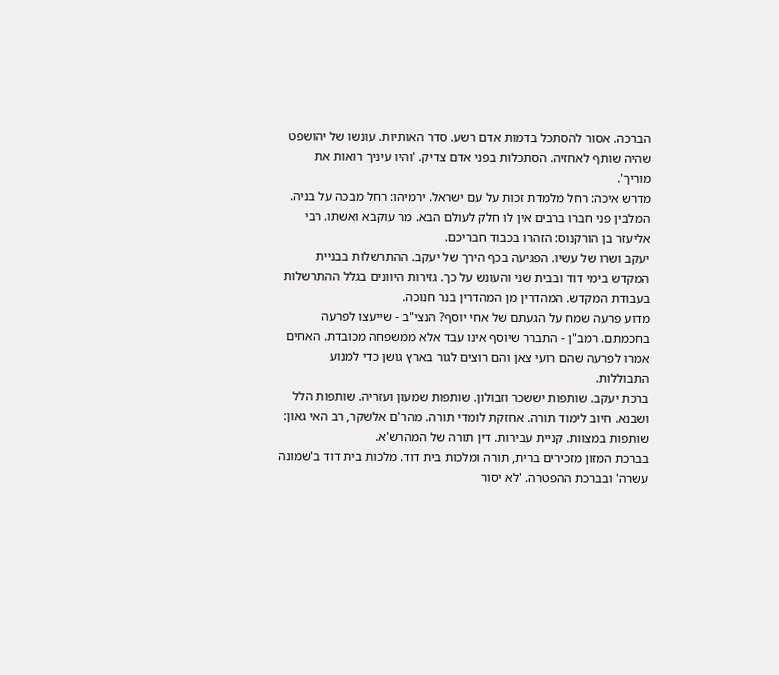הברכה. אסור להסתכל בדמות אדם רשע. סדר האותיות. עונשו של יהושפט שהיה שותף לאחזיה. הסתכלות בפני אדם צדיק. 'והיו עיניך רואות את מוריך'.
מדרש איכה: רחל מלמדת זכות על עם ישראל. ירמיהו: רחל מבכה על בניה. המלבין פני חברו ברבים אין לו חלק לעולם הבא. מר עוקבא ואשתו. רבי אליעזר בן הורקנוס: הזהרו בכבוד חבריכם.
יעקב ושרו של עשיו. הפגיעה בכף הירך של יעקב. ההתרשלות בבניית המקדש בימי דוד ובבית שני והעונש על כך. גזירות היוונים בגלל ההתרשלות בעבודת המקדש. המהדרין מן המהדרין בנר חנוכה.
מדוע פרעה שמח על הגעתם של אחי יוסף? הנצי"ב - שייעצו לפרעה בחכמתם. רמב"ן - התברר שיוסף אינו עבד אלא ממשפחה מכובדת. האחים אמרו לפרעה שהם רועי צאן והם רוצים לגור בארץ גושן כדי למנוע התבוללות.
ברכת יעקב. שותפות יששכר וזבולון. שותפות שמעון ועזריה. שותפות הלל ושבנא. חיוב לימוד תורה. אחזקת לומדי תורה. מהר'ם אלשקר, רב האי גאון: שותפות במצוות. קניית עבירות. דין תורה של המהרש'א.
בברכת המזון מזכירים ברית, תורה ומלכות בית דוד. מלכות בית דוד ב'שמונה עשרה' ובברכת ההפטרה. 'לא יסור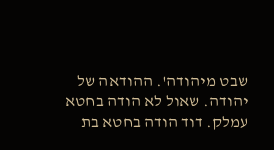שבט מיהודה'. ההודאה של יהודה. שאול לא הודה בחטא עמלק. דוד הודה בחטא בת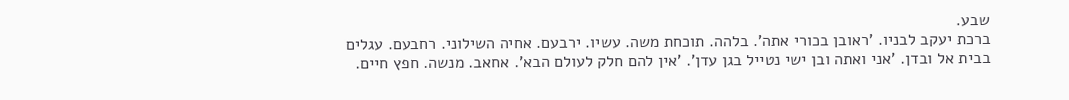שבע.
ברכת יעקב לבניו. 'ראובן בכורי אתה'. בלהה. תוכחת משה. עשיו. ירבעם. אחיה השילוני. רחבעם. עגלים בבית אל ובדן. 'אני ואתה ובן ישי נטייל בגן עדן'. 'אין להם חלק לעולם הבא'. אחאב. מנשה. חפץ חיים.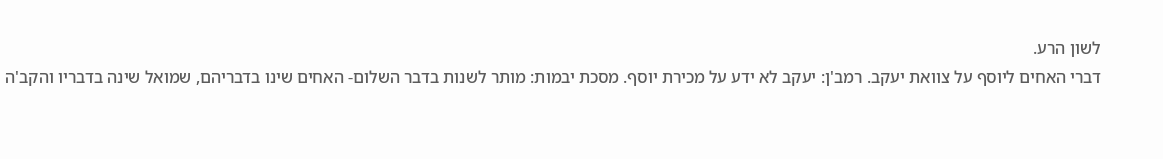לשון הרע.
דברי האחים ליוסף על צוואת יעקב. רמב'ן: יעקב לא ידע על מכירת יוסף. מסכת יבמות: מותר לשנות בדבר השלום- האחים שינו בדבריהם, שמואל שינה בדבריו והקב'ה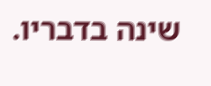שינה בדבריו.